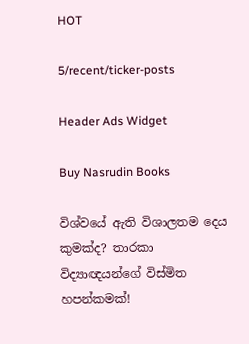HOT

5/recent/ticker-posts

Header Ads Widget

Buy Nasrudin Books

විශ්වයේ ඇති විශාලතම දෙය කුමක්ද? තාරකා විද්‍යාඥයන්ගේ විස්මිත හපන්කමක්!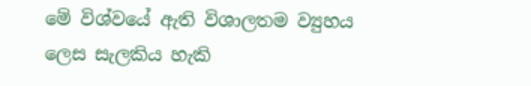මේ විශ්වයේ ඇති විශාලතම ව්‍යුහය ලෙස සැලකිය හැකි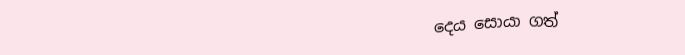දෙය සොයා ගත්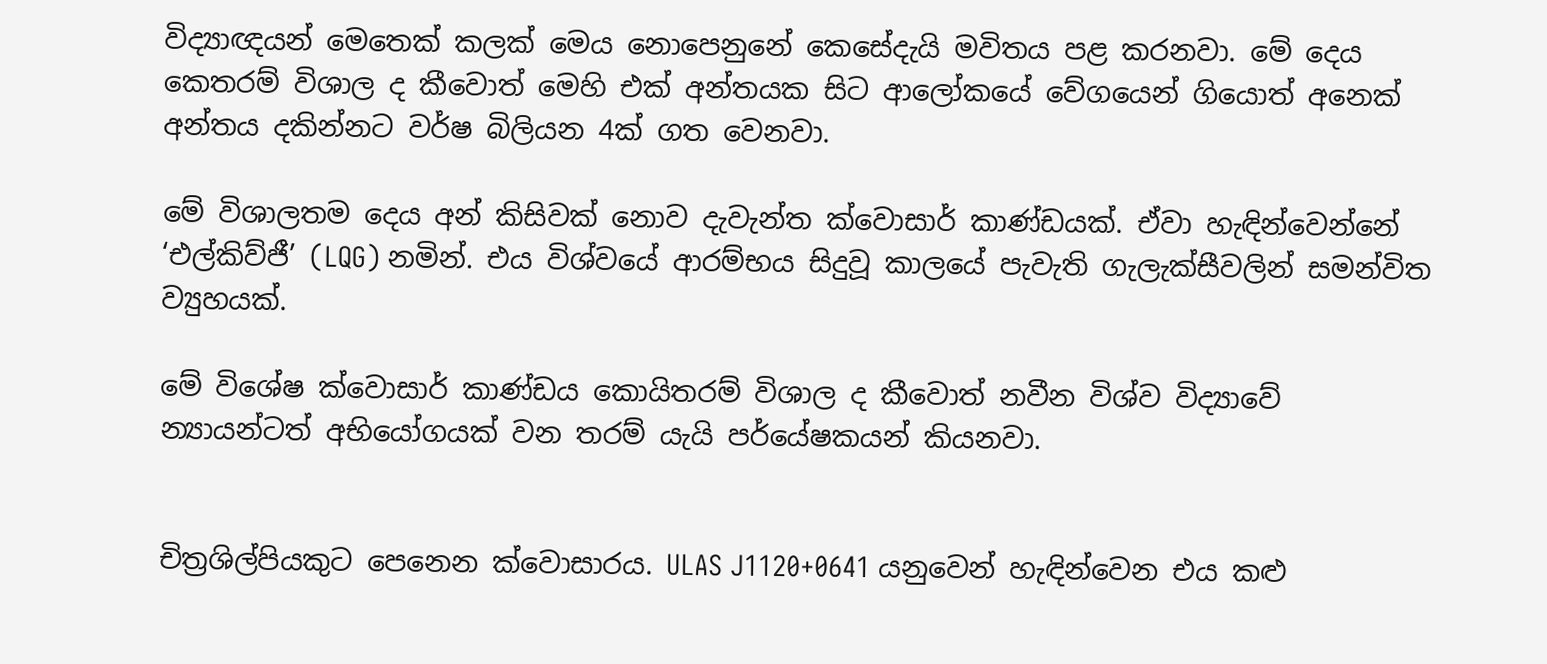විද්‍යාඥයන් මෙතෙක් කලක් මෙය නොපෙනුනේ කෙසේදැයි මවිතය පළ කරනවා. මේ දෙය කෙතරම් විශාල ද කීවොත් මෙහි එක් අන්තයක සිට ආලෝකයේ වේගයෙන් ගියොත් අනෙක් අන්තය දකින්නට වර්ෂ බිලියන 4ක් ගත වෙනවා.

මේ විශාලතම දෙය අන් කිසිවක් නොව දැවැන්ත ක්වොසාර් කාණ්ඩයක්. ඒවා හැඳින්වෙන්නේ ‘එල්කිව්ජී’ (LQG) නමින්. එය විශ්වයේ ආරම්භය සිදුවූ කාලයේ පැවැති ගැලැක්සීවලින් සමන්විත ව්‍යුහයක්.

මේ විශේෂ ක්වොසාර් කාණ්ඩය කොයිතරම් විශාල ද කීවොත් නවීන විශ්ව විද්‍යාවේ න්‍යායන්ටත් අභියෝගයක් වන තරම් යැයි පර්යේෂකයන් කියනවා.


චිත්‍රශිල්පියකුට පෙනෙන ක්වොසාරය. ULAS J1120+0641 යනුවෙන් හැඳින්වෙන එය කළු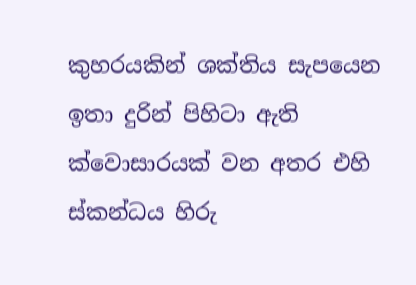කුහරයකින් ශක්තිය සැපයෙන ඉතා දුරින් පිහිටා ඇති ක්වොසාරයක් වන අතර එහි ස්කන්ධය හිරු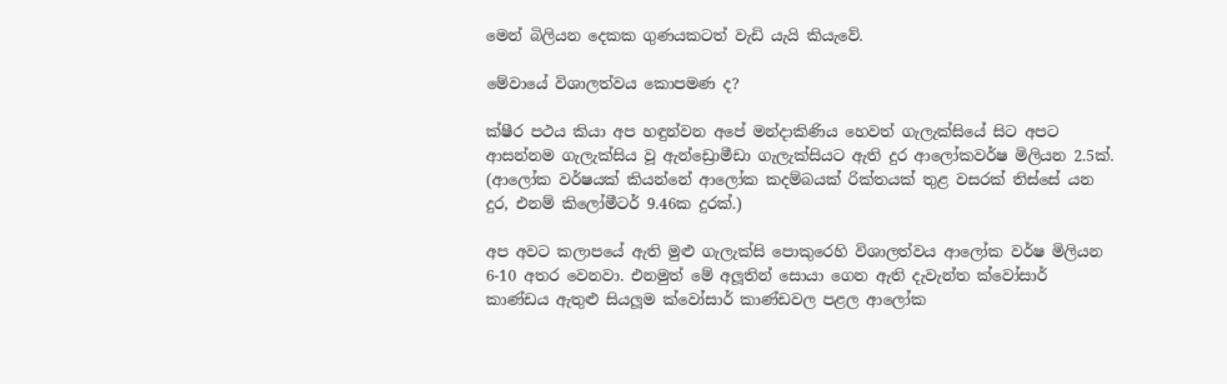මෙන් බිලියන දෙකක ගුණයකටත් වැඩි යැයි කියැවේ.

මේවායේ විශාලත්වය කොපමණ ද?

ක්ෂීර පථය කියා අප හඳුන්වන අපේ මන්දාකිණිය හෙවත් ගැලැක්සියේ සිට අපට ආසන්නම ගැලැක්සිය වූ ඇන්ඩ්‍රොමීඩා ගැලැක්සියට ඇති දුර ආලෝකවර්ෂ මිලියන 2.5ක්. (ආලෝක වර්ෂයක් කියන්නේ ආලෝක කදම්බයක් රික්තයක් තුළ වසරක් තිස්සේ යන දුර, එනම් කිලෝමීටර් 9.46ක දුරක්.)

අප අවට කලාපයේ ඇති මුළු ගැලැක්සි පොකුරෙහි විශාලත්වය ආලෝක වර්ෂ මිලියන 6-10 අතර වෙනවා. එනමුත් මේ අලූතින් සොයා ගෙන ඇති දැවැන්ත ක්වෝසාර් කාණ්ඩය ඇතුළු සියලූම ක්වෝසාර් කාණ්ඩවල පළල ආලෝක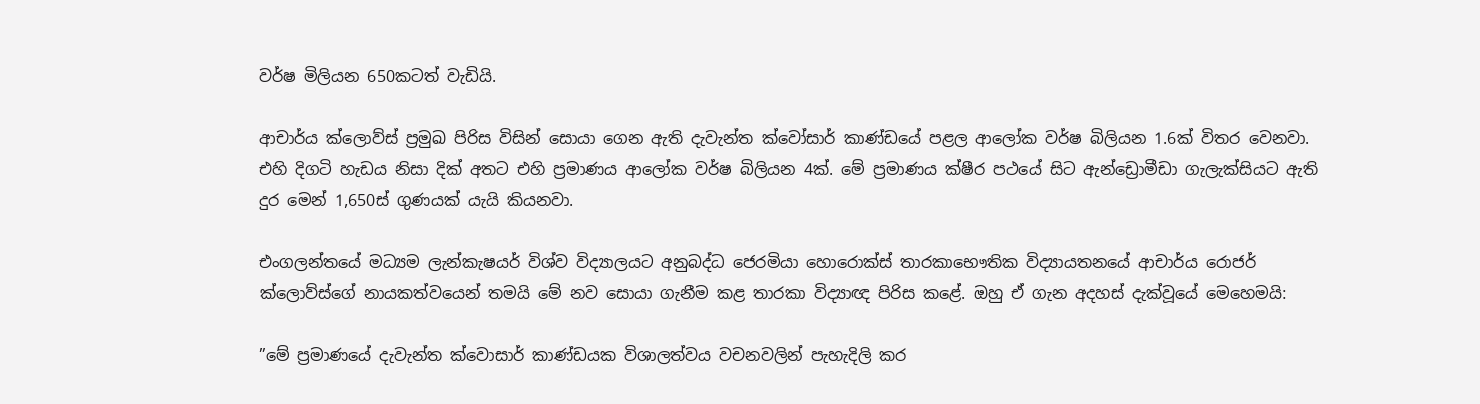වර්ෂ මිලියන 650කටත් වැඩියි.

ආචාර්ය ක්ලොව්ස් ප්‍රමුඛ පිරිස විසින් සොයා ගෙන ඇති දැවැන්ත ක්වෝසාර් කාණ්ඩයේ පළල ආලෝක වර්ෂ බිලියන 1.6ක් විතර වෙනවා. එහි දිගටි හැඩය නිසා දික් අතට එහි ප්‍රමාණය ආලෝක වර්ෂ බිලියන 4ක්. මේ ප්‍රමාණය ක්ෂීර පථයේ සිට ඇන්ඩ්‍රොමීඩා ගැලැක්සියට ඇති දුර මෙන් 1,650ස් ගුණයක් යැයි කියනවා.

එංගලන්තයේ මධ්‍යම ලැන්කැෂයර් විශ්ව විද්‍යාලයට අනුබද්ධ ජෙරමියා හොරොක්ස් තාරකාභෞතික විද්‍යායතනයේ ආචාර්ය රොජර් ක්ලොව්ස්ගේ නායකත්වයෙන් තමයි මේ නව සොයා ගැනීම කළ තාරකා විද්‍යාඥ පිරිස කළේ. ඔහු ඒ ගැන අදහස් දැක්වූයේ මෙහෙමයි:

”මේ ප්‍රමාණයේ දැවැන්ත ක්වොසාර් කාණ්ඩයක විශාලත්වය වචනවලින් පැහැදිලි කර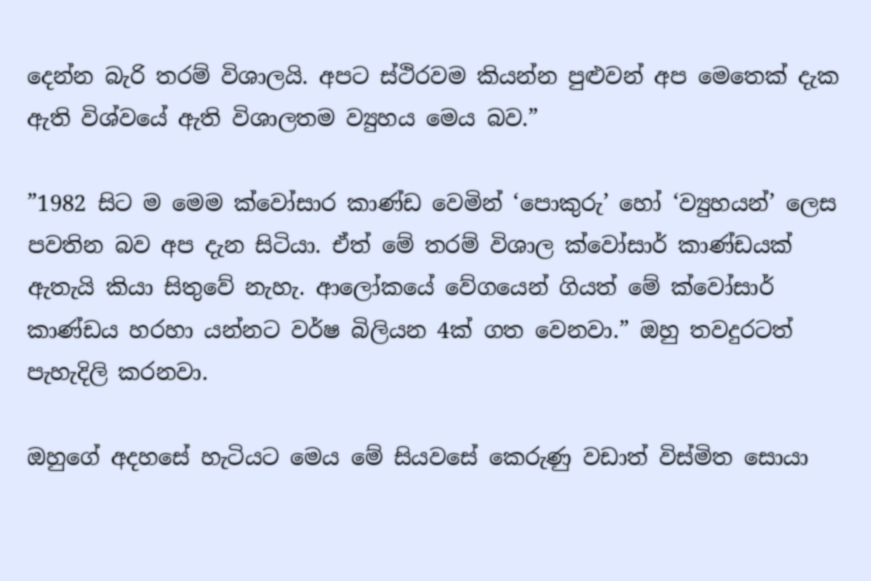දෙන්න බැරි තරම් විශාලයි. අපට ස්ථිරවම කියන්න පුළුවන් අප මෙතෙක් දැක ඇති විශ්වයේ ඇති විශාලතම ව්‍යුහය මෙය බව.”

”1982 සිට ම මෙම ක්වෝසාර කාණ්ඩ වෙමින් ‘පොකුරු’ හෝ ‘ව්‍යුහයන්’ ලෙස පවතින බව අප දැන සිටියා. ඒත් මේ තරම් විශාල ක්වෝසාර් කාණ්ඩයක් ඇතැයි කියා සිතුවේ නැහැ. ආලෝකයේ වේගයෙන් ගියත් මේ ක්වෝසාර් කාණ්ඩය හරහා යන්නට වර්ෂ බිලියන 4ක් ගත වෙනවා.” ඔහු තවදුරටත් පැහැදිලි කරනවා.

ඔහුගේ අදහසේ හැටියට මෙය මේ සියවසේ කෙරුණු වඩාත් විස්මිත සොයා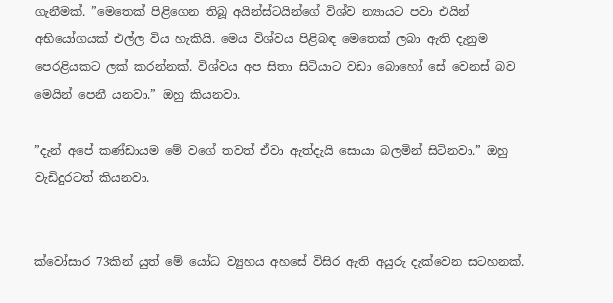ගැනීමක්. ”මෙතෙක් පිළිගෙන තිබූ අයින්ස්ටයින්ගේ විශ්ව න්‍යායට පවා එයින් අභියෝගයක් එල්ල විය හැකියි. මෙය විශ්වය පිළිබඳ මෙතෙක් ලබා ඇති දැනුම පෙරළියකට ලක් කරන්නක්. විශ්වය අප සිතා සිටියාට වඩා බොහෝ සේ වෙනස් බව මෙයින් පෙනී යනවා.” ඔහු කියනවා.

”දැන් අපේ කණ්ඩායම මේ වගේ තවත් ඒවා ඇත්දැයි සොයා බලමින් සිටිනවා.” ඔහු වැඩිදුරටත් කියනවා.


ක්වෝසාර 73කින් යුත් මේ යෝධ ව්‍යුහය අහසේ විසිර ඇති අයුරු දැක්වෙන සටහනක්.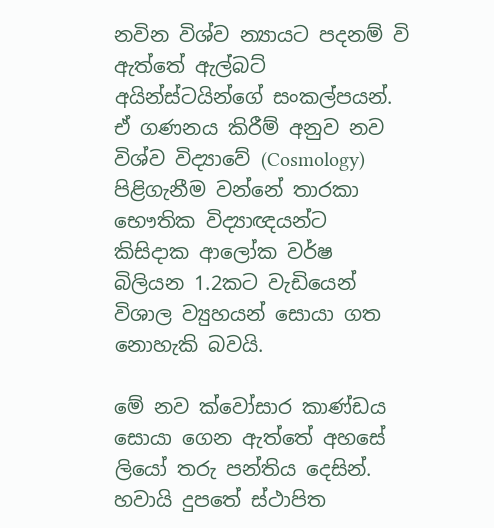නවින විශ්ව න්‍යායට පදනම් වි ඇත්තේ ඇල්බට් අයින්ස්ටයින්ගේ සංකල්පයන්. ඒ ගණනය කිරීම් අනුව නව විශ්ව විද්‍යාවේ (Cosmology) පිළිගැනීම වන්නේ තාරකා භෞතික විද්‍යාඥයන්ට කිසිදාක ආලෝක වර්ෂ බිලියන 1.2කට වැඩියෙන් විශාල ව්‍යුහයන් සොයා ගත නොහැකි බවයි.

මේ නව ක්වෝසාර කාණ්ඩය සොයා ගෙන ඇත්තේ අහසේ ලියෝ තරු පන්තිය දෙසින්. හවායි දුපතේ ස්ථාපිත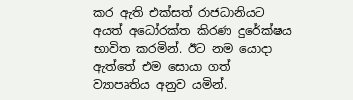කර ඇති එක්සත් රාජධානියට අයත් අධෝරක්ත කිරණ දුරේක්ෂය භාවිත කරමින්. ඊට නම යොදා ඇත්තේ එම සොයා ගත් ව්‍යාපෘතිය අනුව යමින්.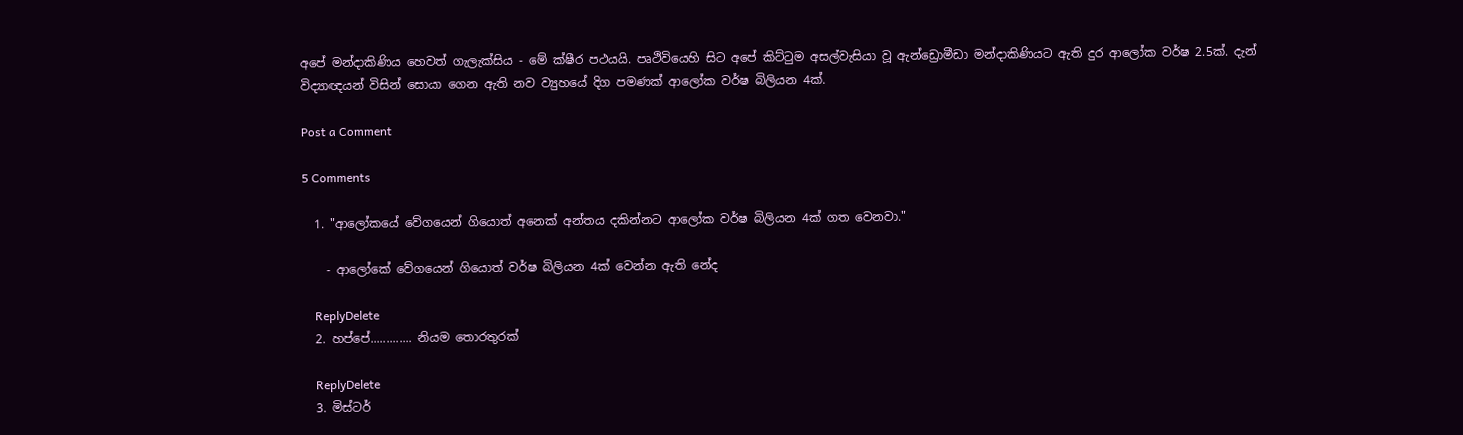අපේ මන්දාකිණිය හෙවත් ගැලැක්සිය - මේ ක්ෂීර පථයයි. පෘථිවියෙහි සිට අපේ කිට්ටුම අසල්වැසියා වූ ඇන්ඩ්‍රොමීඩා මන්දාකිණියට ඇති දුර ආලෝක වර්ෂ 2.5ක්. දැන් විද්‍යාඥයන් විසින් සොයා ගෙන ඇති නව ව්‍යුහයේ දිග පමණක් ආලෝක වර්ෂ බිලියන 4ක්.

Post a Comment

5 Comments

  1. "ආලෝකයේ වේගයෙන් ගියොත් අනෙක් අන්තය දකින්නට ආලෝක වර්ෂ බිලියන 4ක් ගත වෙනවා."

    - ආලෝකේ වේගයෙන් ගියොත් වර්ෂ බිලියන 4ක් වෙන්න ඇති නේද

    ReplyDelete
  2. හප්පේ............. නියම තොරතුරක්

    ReplyDelete
  3. මිස්ටර්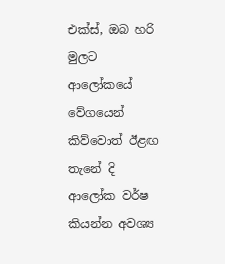එක්ස්, ඔබ හරි මුලට ආලෝකයේ වේගයෙන් කිව්වොත් ඊළඟ තැනේ දි ආලෝක වර්ෂ කියන්න අවශ්‍ය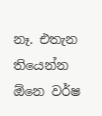නෑ. එතැන තියෙන්න ඕනෙ වර්ෂ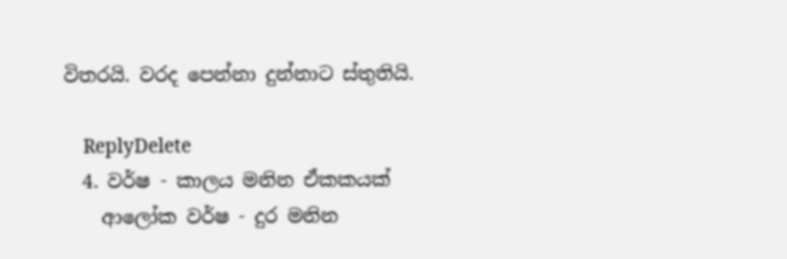විතරයි. වරද පෙන්නා දුන්නාට ස්තුතියි.

    ReplyDelete
  4. වර්ෂ - කාලය මනින ඒකකයක්
    ආලෝක වර්ෂ - දුර මනින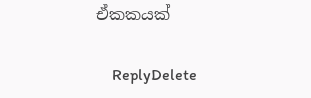ඒකකයක්

    ReplyDelete